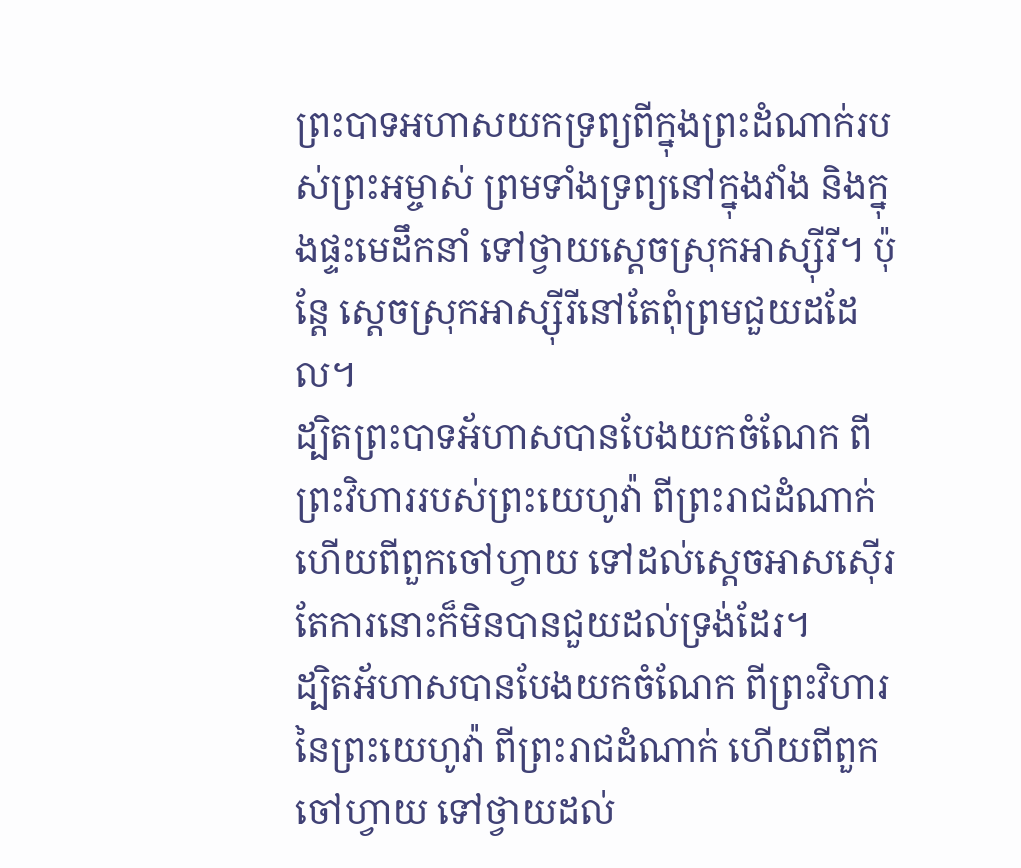ព្រះបាទអហាសយកទ្រព្យពីក្នុងព្រះដំណាក់របស់ព្រះអម្ចាស់ ព្រមទាំងទ្រព្យនៅក្នុងវាំង និងក្នុងផ្ទះមេដឹកនាំ ទៅថ្វាយស្ដេចស្រុកអាស្ស៊ីរី។ ប៉ុន្តែ ស្ដេចស្រុកអាស្ស៊ីរីនៅតែពុំព្រមជួយដដែល។
ដ្បិតព្រះបាទអ័ហាសបានបែងយកចំណែក ពីព្រះវិហាររបស់ព្រះយេហូវ៉ា ពីព្រះរាជដំណាក់ ហើយពីពួកចៅហ្វាយ ទៅដល់ស្តេចអាសស៊ើរ តែការនោះក៏មិនបានជួយដល់ទ្រង់ដែរ។
ដ្បិតអ័ហាសបានបែងយកចំណែក ពីព្រះវិហារនៃព្រះយេហូវ៉ា ពីព្រះរាជដំណាក់ ហើយពីពួកចៅហ្វាយ ទៅថ្វាយដល់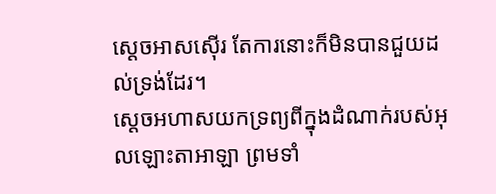ស្តេចអាសស៊ើរ តែការនោះក៏មិនបានជួយដល់ទ្រង់ដែរ។
ស្តេចអហាសយកទ្រព្យពីក្នុងដំណាក់របស់អុលឡោះតាអាឡា ព្រមទាំ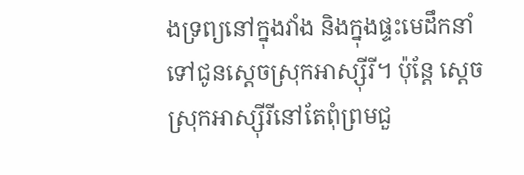ងទ្រព្យនៅក្នុងវាំង និងក្នុងផ្ទះមេដឹកនាំ ទៅជូនស្តេចស្រុកអាស្ស៊ីរី។ ប៉ុន្តែ ស្តេចស្រុកអាស្ស៊ីរីនៅតែពុំព្រមជួ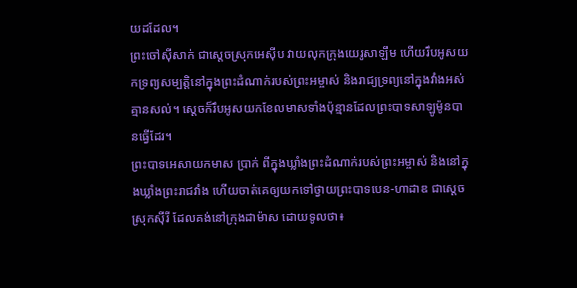យដដែល។
ព្រះចៅស៊ីសាក់ ជាស្ដេចស្រុកអេស៊ីប វាយលុកក្រុងយេរូសាឡឹម ហើយរឹបអូសយកទ្រព្យសម្បត្តិនៅក្នុងព្រះដំណាក់របស់ព្រះអម្ចាស់ និងរាជ្យទ្រព្យនៅក្នុងវាំងអស់គ្មានសល់។ ស្ដេចក៏រឹបអូសយកខែលមាសទាំងប៉ុន្មានដែលព្រះបាទសាឡូម៉ូនបានធ្វើដែរ។
ព្រះបាទអេសាយកមាស ប្រាក់ ពីក្នុងឃ្លាំងព្រះដំណាក់របស់ព្រះអម្ចាស់ និងនៅក្នុងឃ្លាំងព្រះរាជវាំង ហើយចាត់គេឲ្យយកទៅថ្វាយព្រះបាទបេន-ហាដាឌ ជាស្ដេចស្រុកស៊ីរី ដែលគង់នៅក្រុងដាម៉ាស ដោយទូលថា៖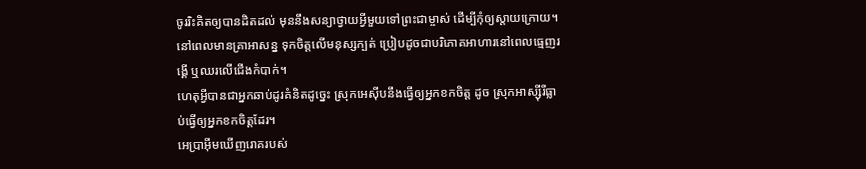ចូររិះគិតឲ្យបានដិតដល់ មុននឹងសន្យាថ្វាយអ្វីមួយទៅព្រះជាម្ចាស់ ដើម្បីកុំឲ្យស្ដាយក្រោយ។
នៅពេលមានគ្រាអាសន្ន ទុកចិត្តលើមនុស្សក្បត់ ប្រៀបដូចជាបរិភោគអាហារនៅពេលធ្មេញរង្គើ ឬឈរលើជើងកំបាក់។
ហេតុអ្វីបានជាអ្នកឆាប់ដូរគំនិតដូច្នេះ ស្រុកអេស៊ីបនឹងធ្វើឲ្យអ្នកខកចិត្ត ដូច ស្រុកអាស្ស៊ីរីធ្លាប់ធ្វើឲ្យអ្នកខកចិត្តដែរ។
អេប្រាអ៊ីមឃើញរោគរបស់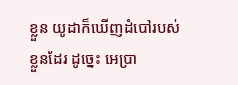ខ្លួន យូដាក៏ឃើញដំបៅរបស់ខ្លួនដែរ ដូច្នេះ អេប្រា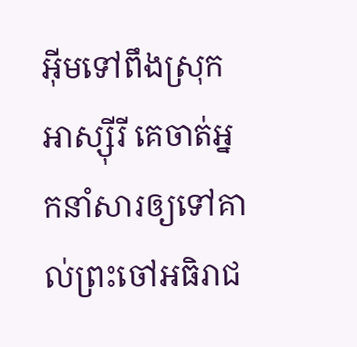អ៊ីមទៅពឹងស្រុកអាស្ស៊ីរី គេចាត់អ្នកនាំសារឲ្យទៅគាល់ព្រះចៅអធិរាជ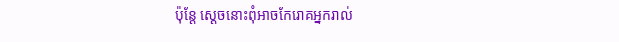ប៉ុន្តែ ស្ដេចនោះពុំអាចកែរោគអ្នករាល់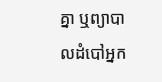គ្នា ឬព្យាបាលដំបៅអ្នក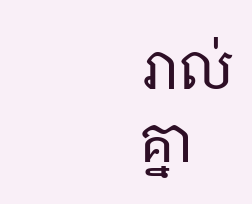រាល់គ្នា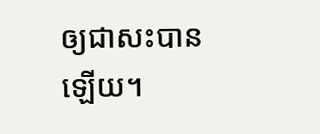ឲ្យជាសះបានឡើយ។